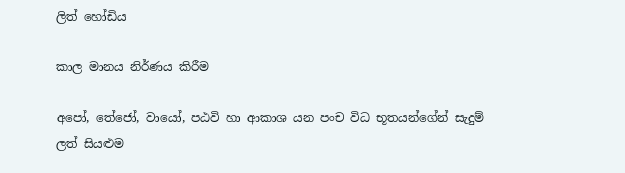ලිත් හෝඩිය

කාල මානය නිර්ණය කිරීම

අපෝ, තේජෝ, වායෝ, පඨවි හා ආකාශ යන පංච විධ භූතයන්ගේන් සැදුම් ලත් සියළුම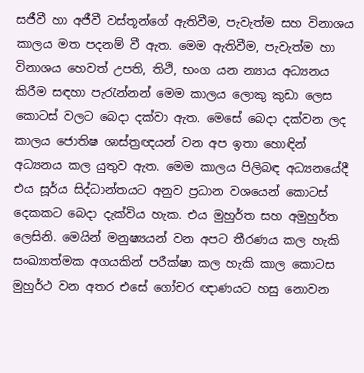සජීවී හා අජීවී වස්තූන්ගේ ඇතිවීම, පැවැත්ම සහ විනාශය කාලය මත පදනම් වී ඇත. මෙම ඇතිවීම, පැවැත්ම හා විනාශය හෙවත් උපති, තිථි, භංග යන න්‍යාය අධ්‍යනය කිරීම සඳහා පැරැන්නන් මෙම කාලය ලොකු කුඩා ලෙස කොටස් වලට බෙදා දක්වා ඇත. මෙසේ බෙදා දක්වන ලද කාලය ජොතිෂ ශාස්ත්‍රඥයන් වන අප ඉතා හොඳින් අධ්‍යනය කල යුතුව ඇත. මෙම කාලය පිලිබඳ අධ්‍යනයේදී එය සූර්ය සිද්ධාන්තයට අනුව ප්‍රධාන වශයෙන් කොටස් දෙකකට බෙදා දැක්විය හැක. එය මුහුර්ත සහ අමුහුර්ත ලෙසිනි. මෙයින් මනුෂ්‍යයන් වන අපට තීරණය කල හැකි සංඛ්‍යාත්මක අගයකින් පරීක්ෂා කල හැකි කාල කොටස මුහුර්ථ වන අතර එසේ ගෝචර ඥාණයට හසු නොවන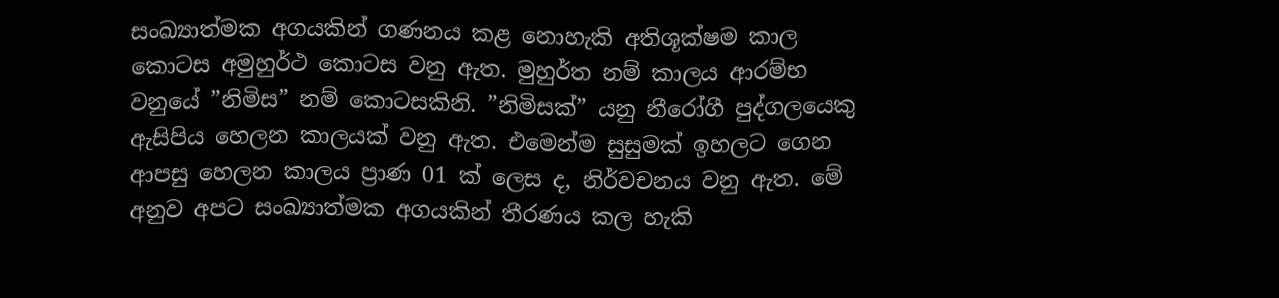සංඛ්‍යාත්මක අගයකින් ගණනය කළ නොහැකි අතිශූක්ෂම කාල කොටස අමුහුර්ථ කොටස වනු ඇත. මුහුර්ත නම් කාලය ආරම්භ වනුයේ ”නිමිස” නම් කොටසකිනි. ”නිමිසක්” යනු නීරෝගී පුද්ගලයෙකු ඇසිපිය හෙලන කාලයක් වනු ඇත. එමෙන්ම සුසුමක් ඉහලට ගෙන ආපසු හෙලන කාලය ප්‍රාණ 01 ක් ලෙස ද, නිර්වචනය වනු ඇත. මේ අනුව අපට සංඛ්‍යාත්මක අගයකින් තීරණය කල හැකි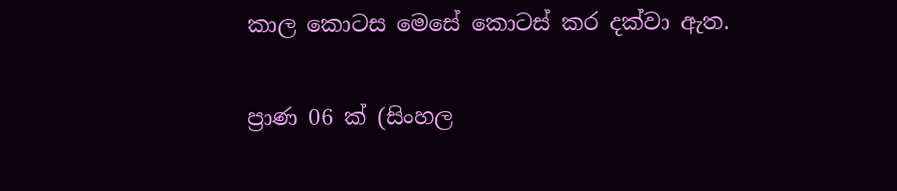කාල කොටස මෙසේ කොටස් කර දක්වා ඇත.

ප්‍රාණ 06 ක් (සිංහල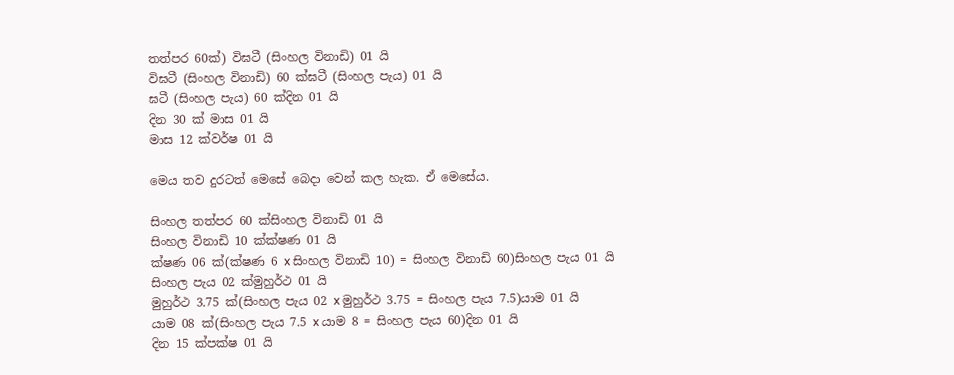තත්පර 60ක්) විඝටී (සිංහල විනාඩි) 01 යි
විඝටී (සිංහල විනාඩි) 60 ක්ඝටී (සිංහල පැය) 01 යි
ඝටී (සිංහල පැය) 60 ක්දින 01 යි
දින 30 ක් මාස 01 යි
මාස 12 ක්වර්ෂ 01 යි

මෙය තව දුරටත් මෙසේ බෙදා වෙන් කල හැක. ඒ මෙසේය.

සිංහල තත්පර 60 ක්සිංහල විනාඩි 01 යි
සිංහල විනාඩි 10 ක්ක්ෂණ 01 යි
ක්ෂණ 06 ක්(ක්ෂණ 6 x සිංහල විනාඩි 10) = සිංහල විනාඩි 60)සිංහල පැය 01 යි
සිංහල පැය 02 ක්මුහුර්ථ 01 යි
මුහුර්ථ 3.75 ක්(සිංහල පැය 02 x මුහුර්ථ 3.75 = සිංහල පැය 7.5)යාම 01 යි
යාම 08 ක්(සිංහල පැය 7.5 x යාම 8 = සිංහල පැය 60)දින 01 යි
දින 15 ක්පක්ෂ 01 යි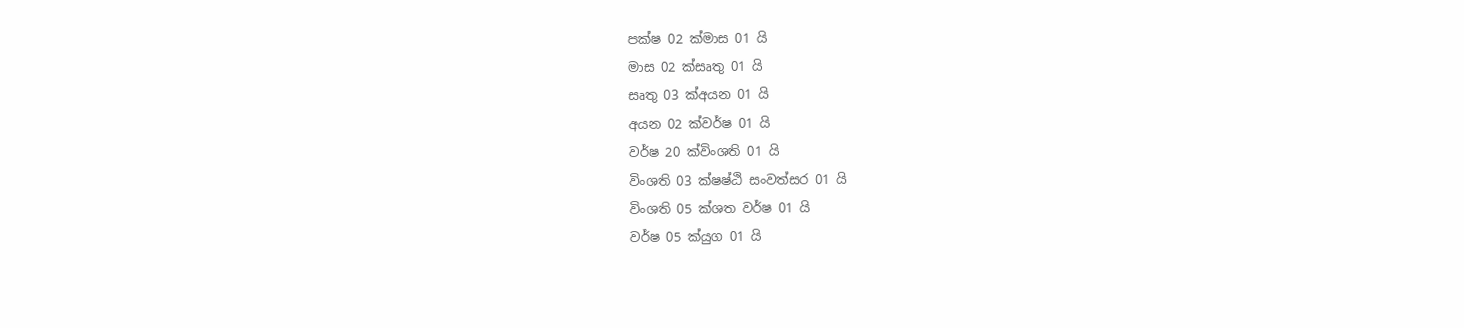පක්ෂ 02 ක්මාස 01 යි
මාස 02 ක්සෘතු 01 යි
සෘතු 03 ක්අයන 01 යි
අයන 02 ක්වර්ෂ 01 යි
වර්ෂ 20 ක්විංශති 01 යි
විංශති 03 ක්ෂෂ්ඨි සංවත්සර 01 යි
විංශති 05 ක්ශත වර්ෂ 01 යි
වර්ෂ 05 ක්යුග 01 යි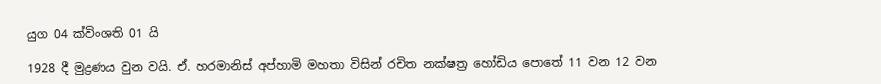යුග 04 ක්විංශති 01 යි

1928 දී මුද්‍රණය වුන වයි. ඒ. හරමානිස් අප්හාමි මහතා විසින් රචිත නක්ෂත්‍ර හෝඩිය පොතේ 11 වන 12 වන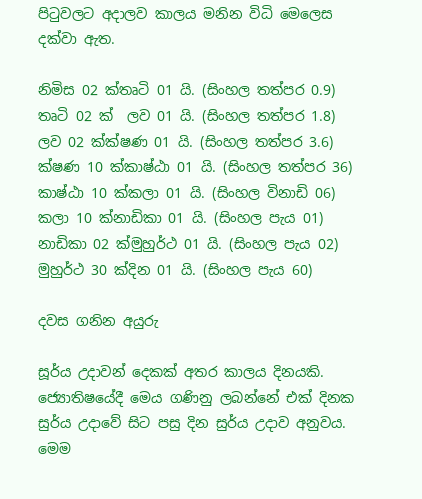පිටුවලට අදාලව කාලය මනින විධි මෙලෙස දක්වා ඇත.

නිමිස 02 ක්තෘටි 01 යි. (සිංහල තත්පර 0.9)
තෘටි 02 ක්  ලව 01 යි. (සිංහල තත්පර 1.8)
ලව 02 ක්ක්ෂණ 01 යි. (සිංහල තත්පර 3.6)
ක්ෂණ 10 ක්කාෂ්ඨා 01 යි. (සිංහල තත්පර 36)
කාෂ්ඨා 10 ක්කලා 01 යි. (සිංහල විනාඩි 06)
කලා 10 ක්නාඩිකා 01 යි. (සිංහල පැය 01)
නාඩිකා 02 ක්මුහුර්ථ 01 යි. (සිංහල පැය 02)
මුහුර්ථ 30 ක්දින 01 යි. (සිංහල පැය 60)

දවස ගනින අයුරු

සූර්ය උදාවන් දෙකක් අතර කාලය දිනයකි. ජ්‍යොතිෂයේදී මෙය ගණිනු ලබන්නේ එක් දිනක සුර්ය උදාවේ සිට පසු දින සුර්ය උදාව අනුවය. මෙම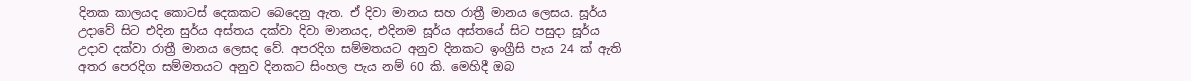දිනක කාලයද කොටස් දෙකකට බෙදෙනු ඇත. ඒ දිවා මානය සහ රාත්‍රී මානය ලෙසය. සූර්ය උදාවේ සිට එදින සුර්ය අස්තය දක්වා දිවා මානයද, එදිනම සූර්ය අස්තයේ සිට පසුදා සූර්ය උදාව දක්වා රාත්‍රී මානය ලෙසද වේ. අපරදිග සම්මතයට අනුව දිනකට ඉංග්‍රීසි පැය 24 ක් ඇති අතර පෙරදිග සම්මතයට අනුව දිනකට සිංහල පැය නම් 60 කි. මෙහිදී ඔබ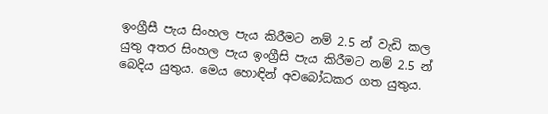ඉංග්‍රීසී පැය සිංහල පැය කිරීමට නම් 2.5 න් වැඩි කල යුතු අතර සිංහල පැය ඉංග්‍රීසි පැය කිරීමට නම් 2.5 න් බෙදිය යුතුය. මෙය හොඳින් අවබෝධකර ගත යුතුය.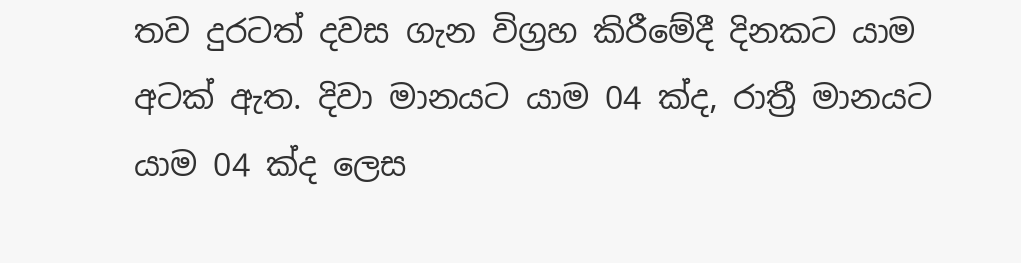තව දුරටත් දවස ගැන විග්‍රහ කිරීමේදී දිනකට යාම අටක් ඇත. දිවා මානයට යාම 04 ක්ද, රාත්‍රී මානයට යාම 04 ක්ද ලෙස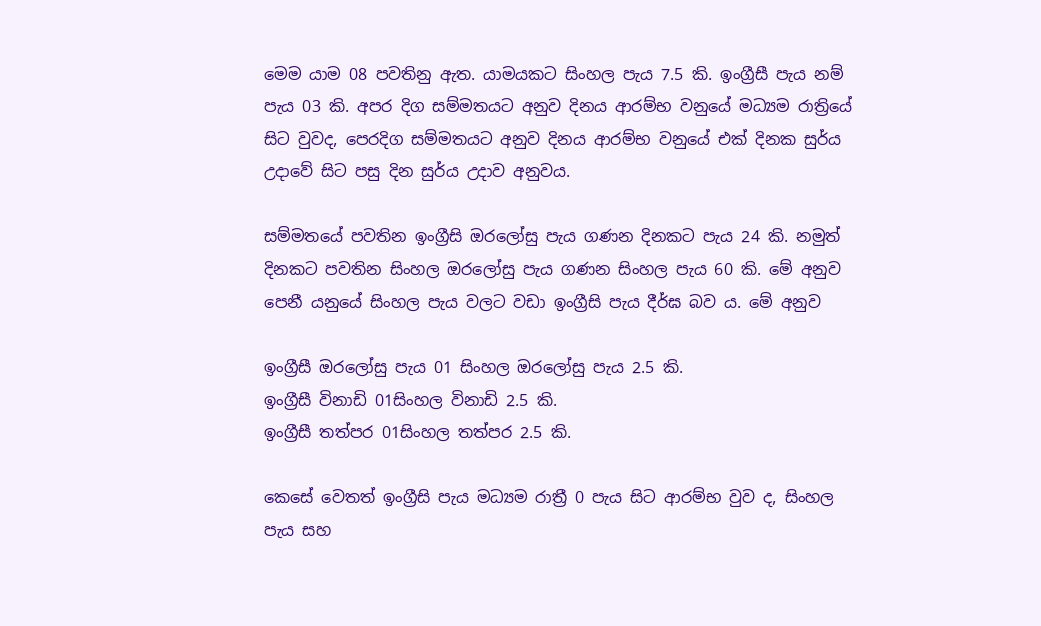මෙම යාම 08 පවතිනු ඇත. යාමයකට සිංහල පැය 7.5 කි. ඉංග්‍රීසී පැය නම් පැය 03 කි. අපර දිග සම්මතයට අනුව දිනය ආරම්භ වනුයේ මධ්‍යම රාත්‍රියේ සිට වුවද, පෙරදිග සම්මතයට අනුව දිනය ආරම්භ වනුයේ එක් දිනක සුර්ය උදාවේ සිට පසු දින සුර්ය උදාව අනුවය.

සම්මතයේ පවතින ඉංග්‍රීසි ඔරලෝසු පැය ගණන දිනකට පැය 24 කි. නමුත් දිනකට පවතින සිංහල ඔරලෝසු පැය ගණන සිංහල පැය 60 කි. මේ අනුව පෙනී යනුයේ සිංහල පැය වලට වඩා ඉංග්‍රීසි පැය දීර්ඝ බව ය. මේ අනුව

ඉංග්‍රීසී ඔරලෝසු පැය 01 සිංහල ඔරලෝසු පැය 2.5 කි.
ඉංග්‍රීසී විනාඩි 01සිංහල විනාඩි 2.5 කි.
ඉංග්‍රීසී තත්පර 01සිංහල තත්පර 2.5 කි.

කෙසේ වෙතත් ඉංග්‍රීසි පැය මධ්‍යම රාත්‍රී 0 පැය සිට ආරම්භ වුව ද, සිංහල පැය සහ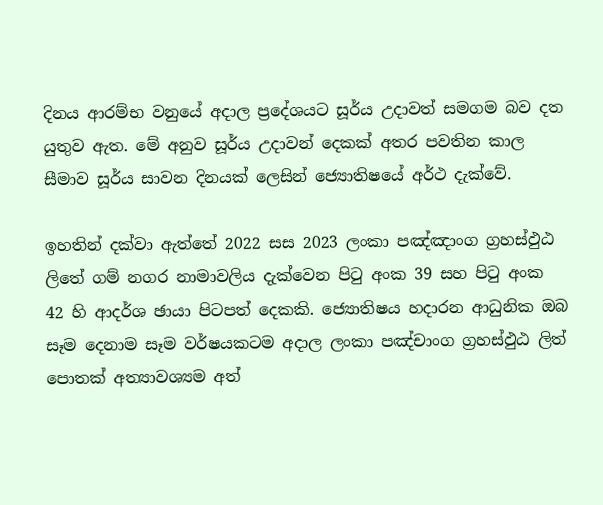දිනය ආරම්භ වනුයේ අදාල ප්‍රදේශයට සූර්ය උදාවත් සමගම බව දත යුතුව ඇත. මේ අනුව සූර්ය උදාවන් දෙකක් අතර පවතින කාල සීමාව සූර්ය සාවන දිනයක් ලෙසින් ජ්‍යොතිෂයේ අර්ථ දැක්වේ.

ඉහතින් දක්වා ඇත්තේ 2022 සස 2023 ලංකා පඤ්ඤාංග ග්‍රහස්ඵුඨ ලිතේ ගම් නගර නාමාවලිය දැක්වෙන පිටු අංක 39 සහ පිටු අංක 42 හි ආදර්ශ ඡායා පිටපත් දෙකකි. ජ්‍යොතිෂය හදාරන ආධුනික ඔබ සෑම දෙනාම සෑම වර්ෂයකටම අදාල ලංකා පඤ්චාංග ග්‍රහස්ඵුඨ ලිත් පොතක් අත්‍යාවශ්‍යම අත්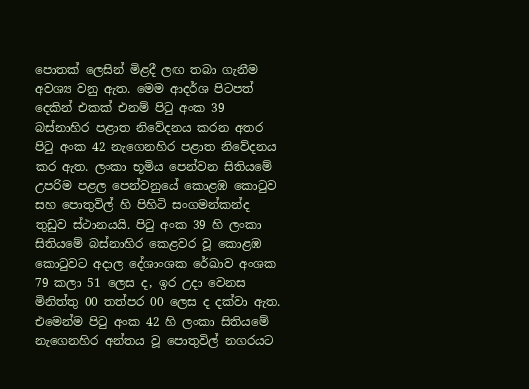පොතක් ලෙසින් මිළදී ලඟ තබා ගැනීම අවශ්‍ය වනු ඇත. මෙම ආදර්ශ පිටපත් දෙකින් එකක් එනම් පිටු අංක 39 බස්නාහිර පළාත නිවේදනය කරන අතර පිටු අංක 42 නැගෙනහිර පළාත නිවේදනය කර ඇත. ලංකා භූමිය පෙන්වන සිතියමේ උපරිම පළල පෙන්වනුයේ කොළඹ කොටුව සහ පොතුවිල් හි පිහිටි සංගමන්කන්ද තුඩුව ස්ථානයයි. පිටු අංක 39 හි ලංකා සිතියමේ බස්නාහිර කෙළවර වූ කොළඹ කොටුවට අදාල දේශාංශක රේඛාව අංශක 79 කලා 51 ලෙස ද, ඉර උදා වෙනස මිනිත්තු 00 තත්පර 00 ලෙස ද දක්වා ඇත. එමෙන්ම පිටු අංක 42 හි ලංකා සිතියමේ නැගෙනහිර අන්තය වූ පොතුවිල් නගරයට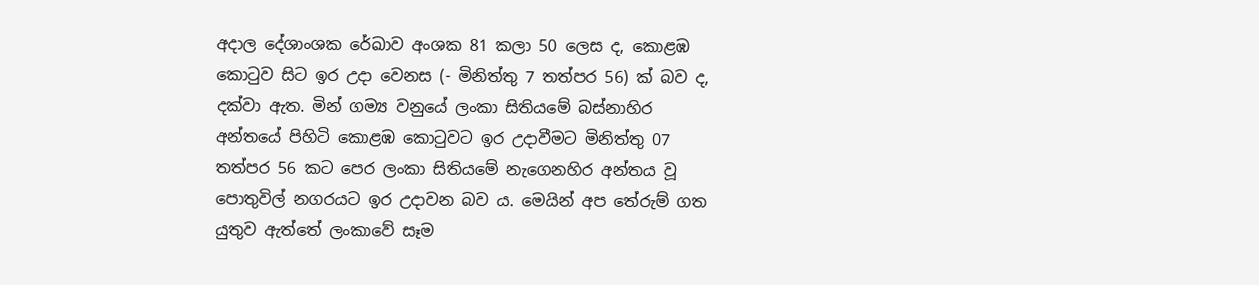අදාල දේශාංශක රේඛාව අංශක 81 කලා 50 ලෙස ද, කොළඹ කොටුව සිට ඉර උදා වෙනස (- මිනිත්තු 7 තත්පර 56) ක් බව ද, දක්වා ඇත. මින් ගම්‍ය වනුයේ ලංකා සිතියමේ බස්නාහිර අන්තයේ පිහිටි කොළඹ කොටුවට ඉර උදාවීමට මිනිත්තු 07 තත්පර 56 කට පෙර ලංකා සිතියමේ නැගෙනහිර අන්තය වූ පොතුවිල් නගරයට ඉර උදාවන බව ය. මෙයින් අප තේරුම් ගත යුතුව ඇත්තේ ලංකාවේ සෑම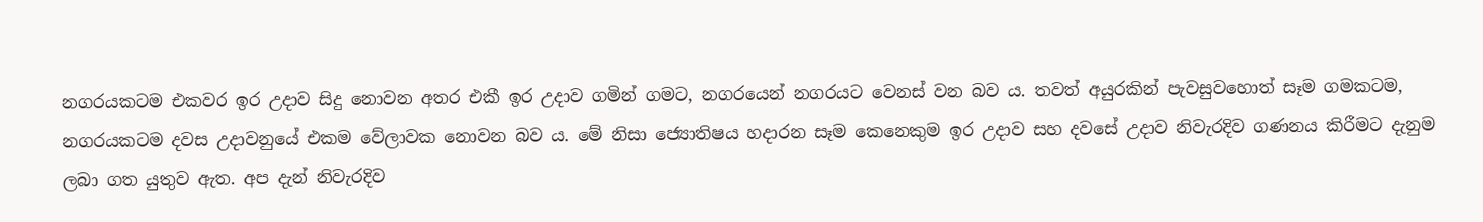නගරයකටම එකවර ඉර උදාව සිදු නොවන අතර එකී ඉර උදාව ගමින් ගමට, නගරයෙන් නගරයට වෙනස් වන බව ය. තවත් අයුරකින් පැවසුවහොත් සෑම ගමකටම, නගරයකටම දවස උදාවනුයේ එකම වේලාවක නොවන බව ය. මේ නිසා ජ්‍යොතිෂය හදාරන සෑම කෙනෙකුම ඉර උදාව සහ දවසේ උදාව නිවැරදිව ගණනය කිරීමට දැනුම ලබා ගත යුතුව ඇත. අප දැන් නිවැරදිව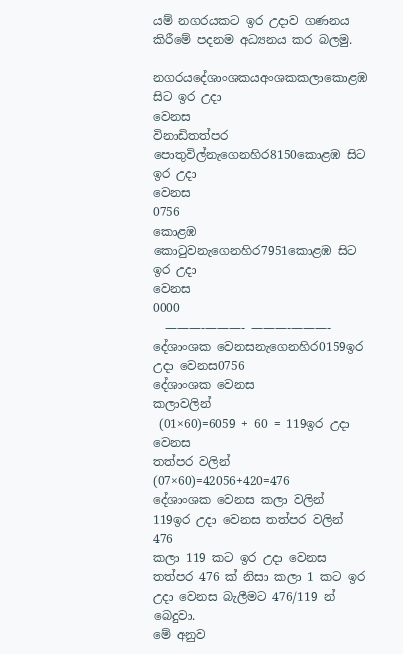යම් නගරයකට ඉර උදාව ගණනය කිරීමේ පදනම අධ්‍යනය කර බලමු.

නගරයදේශාංශකයඅංශකකලාකොළඹ සිට ඉර උදා
වෙනස
විනාඩිතත්පර
පොතුවිල්නැගෙනහිර8150කොළඹ සිට ඉර උදා
වෙනස
0756
කොළඹ කොටුවනැගෙනහිර7951කොළඹ සිට ඉර උදා
වෙනස
0000
  ———-———- ———-———-
දේශාංශක වෙනසනැගෙනහිර0159ඉර උදා වෙනස0756
දේශාංශක වෙනස
කලාවලින්
 (01×60)=6059 + 60 = 119ඉර උදා වෙනස
තත්පර වලින්
(07×60)=42056+420=476
දේශාංශක වෙනස කලා වලින්  119ඉර උදා වෙනස තත්පර වලින් 476
කලා 119 කට ඉර උදා වෙනස තත්පර 476 ක් නිසා කලා 1 කට ඉර උදා වෙනස බැලීමට 476/119 න් බෙදුවා.
මේ අනුව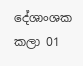දේශාංශක කලා 01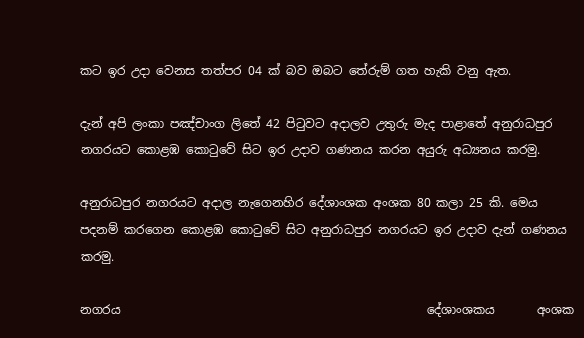කට ඉර උදා වෙනස තත්පර 04 ක් බව ඔබට තේරුම් ගත හැකි වනු ඇත.

දැන් අපි ලංකා පඤ්චාංග ලිතේ 42 පිටුවට අදාලව උතුරු මැද පාළාතේ අනුරාධපුර නගරයට කොළඹ කොටුවේ සිට ඉර උදාව ගණනය කරන අයුරු අධ්‍යනය කරමු.

අනුරාධපුර නගරයට අදාල නැගෙනහිර දේශාංශක අංශක 80 කලා 25 කි. මෙය පදනම් කරගෙන කොළඹ කොටුවේ සිට අනුරාධපුර නගරයට ඉර උදාව දැන් ගණනය කරමු.

නගරය                                                   දේශාංශකය       අංශක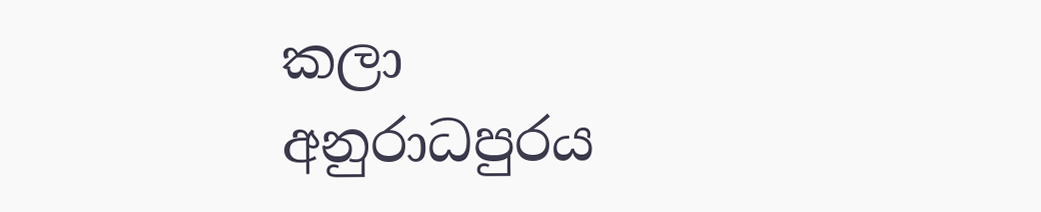කලා
අනුරාධපුරය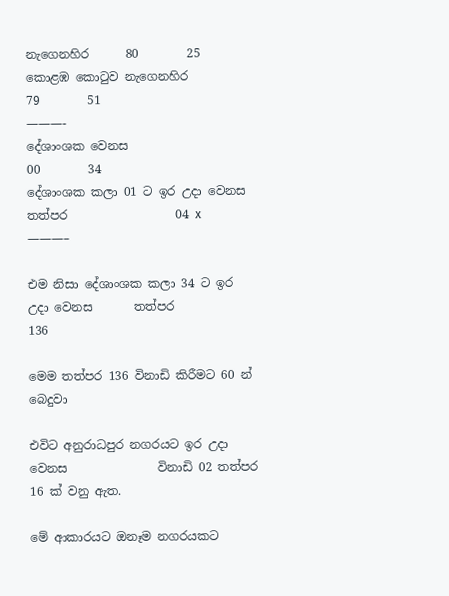නැගෙනහිර      80        25
කොළඹ කොටුව නැගෙනහිර                                            79        51
———-
දේශාංශක වෙනස                                                           00        34
දේශාංශක කලා 01 ට ඉර උදා වෙනස    තත්පර                  04 x
———–

එම නිසා දේශාංශක කලා 34 ට ඉර උදා වෙනස       තත්පර                136

මෙම තත්පර 136 විනාඩි කිරීමට 60 න් බෙදුවා

එවිට අනුරාධපුර නගරයට ඉර උදා වෙනස               විනාඩි 02 තත්පර 16 ක් වනු ඇත.

මේ ආකාරයට ඔනෑම නගරයකට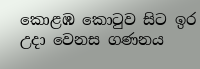කොළඹ කොටුව සිට ඉර උදා වෙනස ගණනය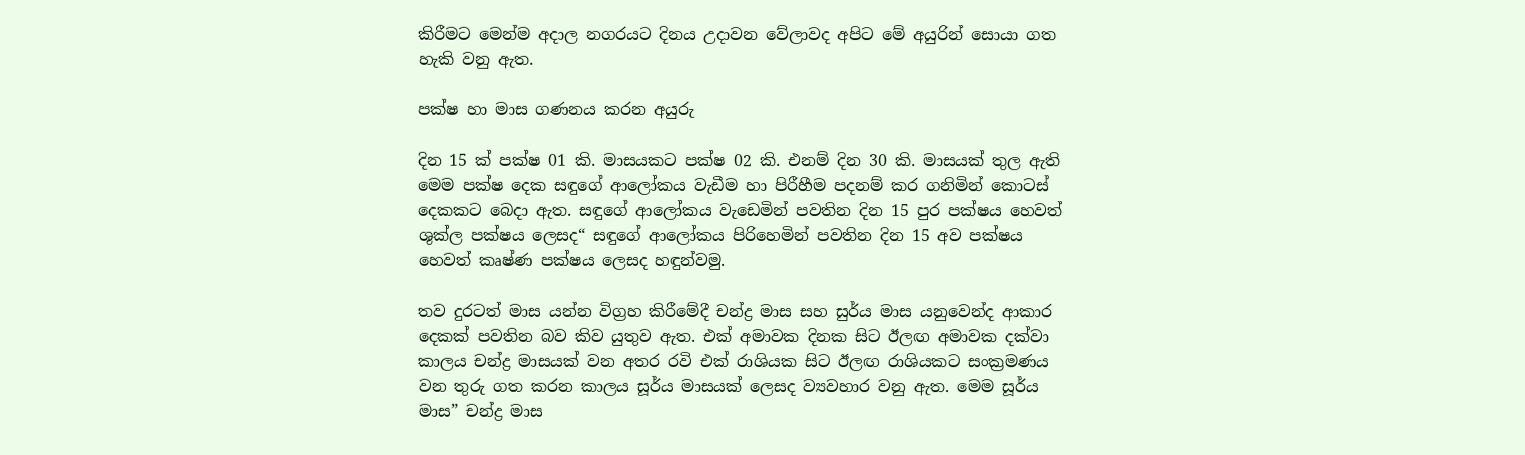කිරීමට මෙන්ම අදාල නගරයට දිනය උදාවන වේලාවද අපිට මේ අයුරින් සොයා ගත හැකි වනු ඇත.

පක්ෂ හා මාස ගණනය කරන අයුරු

දින 15 ක් පක්ෂ 01 කි. මාසයකට පක්ෂ 02 කි. එනම් දින 30 කි. මාසයක් තුල ඇති මෙම පක්ෂ දෙක සඳුගේ ආලෝකය වැඩීම හා පිරීහීම පදනම් කර ගනිමින් කොටස් දෙකකට බෙදා ඇත. සඳුගේ ආලෝකය වැඩෙමින් පවතින දින 15 පුර පක්ෂය හෙවත් ශුක්ල පක්ෂය ලෙසද“ සඳුගේ ආලෝකය පිරිහෙමින් පවතින දින 15 අව පක්ෂය හෙවත් කෘෂ්ණ පක්ෂය ලෙසද හඳුන්වමු.

තව දුරටත් මාස යන්න විග්‍රහ කිරීමේදී චන්ද්‍ර මාස සහ සුර්ය මාස යනුවෙන්ද ආකාර දෙකක් පවතින බව කිව යුතුව ඇත. එක් අමාවක දිනක සිට ඊලඟ අමාවක දක්වා කාලය චන්ද්‍ර මාසයක් වන අතර රවි එක් රාශියක සිට ඊලඟ රාශියකට සංක්‍රමණය වන තුරු ගත කරන කාලය සූර්ය මාසයක් ලෙසද ව්‍යවහාර වනු ඇත. මෙම සූර්ය මාස” චන්ද්‍ර මාස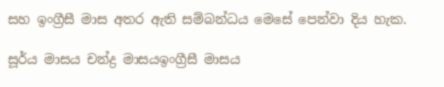සහ ඉංග්‍රීසී මාස අතර ඇති සම්බන්ධය මෙසේ පෙන්වා දිය හැක.

සූර්ය මාසය චන්ද්‍ර මාසයඉංග්‍රීසී මාසය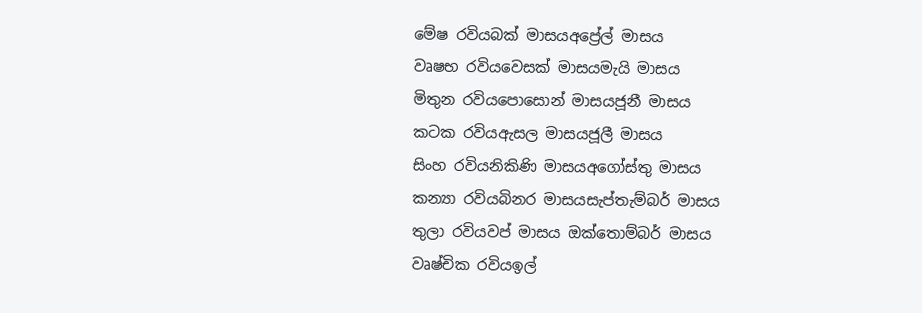මේෂ රවියබක් මාසයඅප්‍රේල් මාසය
වෘෂභ රවියවෙසක් මාසයමැයි මාසය
මිතුන රවියපොසොන් මාසයජූනී මාසය
කටක රවියඇසල මාසයජූලී මාසය
සිංහ රවියනිකිණි මාසයඅගෝස්තු මාසය
කන්‍යා රවියබිනර මාසයසැප්තැම්බර් මාසය
තුලා රවියවප් මාසය ඔක්තොම්බර් මාසය
වෘෂ්චික රවියඉල්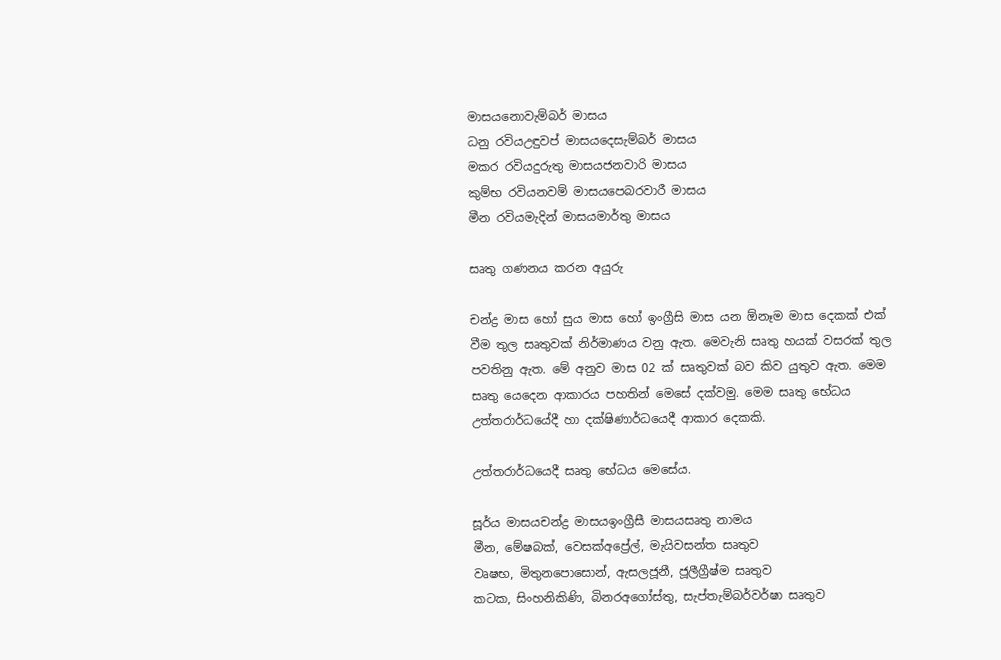මාසයනොවැම්බර් මාසය
ධනු රවියඋඳුවප් මාසයදෙසැම්බර් මාසය
මකර රවියදුරුතු මාසයජනවාරි මාසය
කුම්භ රවියනවම් මාසයපෙබරවාරී මාසය
මීන රවියමැදින් මාසයමාර්තු මාසය

සෘතු ගණනය කරන අයුරු

චන්ද්‍ර මාස හෝ සුය මාස හෝ ඉංග්‍රීසි මාස යන ඕනෑම මාස දෙකක් එක් වීම තුල සෘතුවක් නිර්මාණය වනු ඇත. මෙවැනි සෘතු හයක් වසරක් තුල පවතිනු ඇත. මේ අනුව මාස 02 ක් සෘතුවක් බව කිව යුතුව ඇත. මෙම සෘතු යෙදෙන ආකාරය පහතින් මෙසේ දක්වමු. මෙම සෘතු භේධය උත්තරාර්ධයේදී හා දක්ෂිණාර්ධයෙදී ආකාර දෙකකි.

උත්තරාර්ධයෙදී සෘතු භේධය මෙසේය.

සූර්ය මාසයචන්ද්‍ර මාසයඉංග්‍රීසී මාසයසෘතු නාමය
මීන, මේෂබක්, වෙසක්අප්‍රේල්, මැයිවසන්ත සෘතුව
වෘෂභ, මිතුනපොසොන්, ඇසලජූනී, ජූලීග්‍රීෂ්ම සෘතුව
කටක, සිංහනිකිණි, බිනරඅගෝස්තු, සැප්තැම්බර්වර්ෂා සෘතුව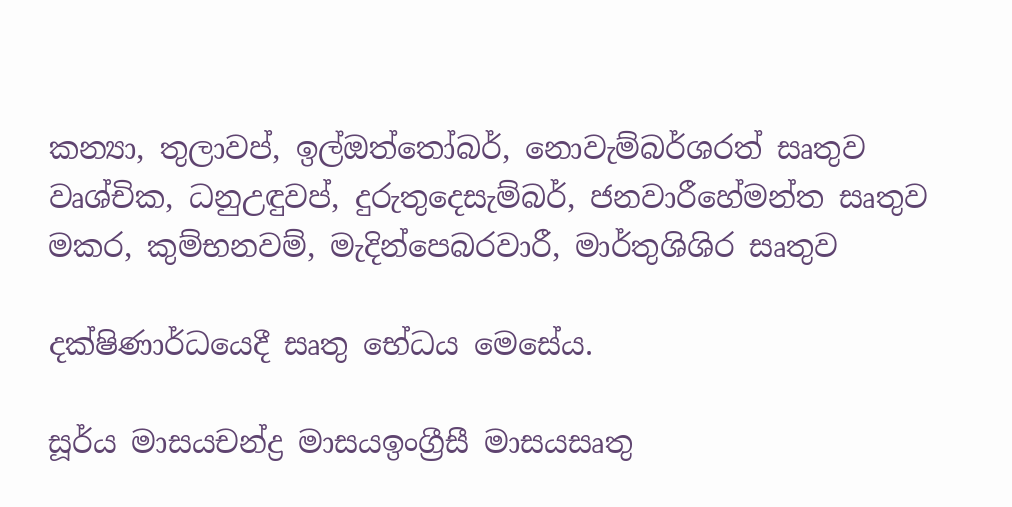කන්‍යා, තුලාවප්, ඉල්ඔත්තෝබර්, නොවැම්බර්ශරත් සෘතුව
වෘශ්චික, ධනුඋඳුවප්, දුරුතුදෙසැම්බර්, ජනවාරීහේමන්ත සෘතුව
මකර, කුම්භනවම්, මැදින්පෙබරවාරී, මාර්තුශිශිර සෘතුව

දක්ෂිණාර්ධයෙදී සෘතු භේධය මෙසේය.

සූර්ය මාසයචන්ද්‍ර මාසයඉංග්‍රීසී මාසයසෘතු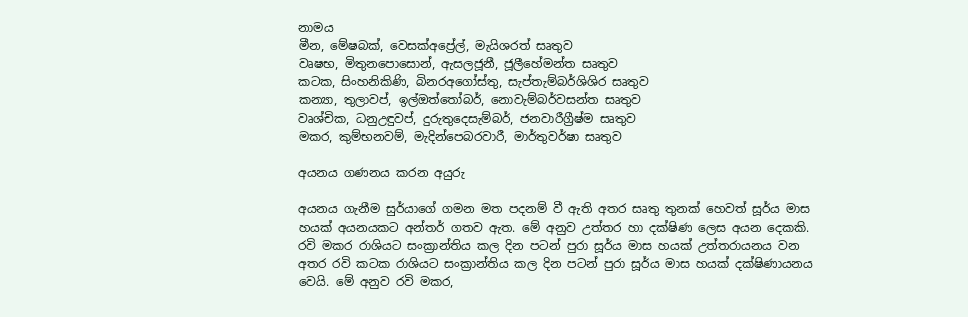නාමය
මීන, මේෂබක්, වෙසක්අප්‍රේල්, මැයිශරත් සෘතුව
වෘෂභ, මිතුනපොසොන්, ඇසලජූනී, ජූලීහේමන්ත සෘතුව
කටක, සිංහනිකිණි, බිනරඅගෝස්තු, සැප්තැම්බර්ශිශිර සෘතුව
කන්‍යා, තුලාවප්, ඉල්ඔත්තෝබර්, නොවැම්බර්වසන්ත සෘතුව
වෘශ්චික, ධනුඋඳුවප්, දුරුතුදෙසැම්බර්, ජනවාරීග්‍රීෂ්ම සෘතුව
මකර, කුම්භනවම්, මැදින්පෙබරවාරී, මාර්තුවර්ෂා සෘතුව

අයනය ගණනය කරන අයුරු

අයනය ගැනීම සුර්යාගේ ගමන මත පදනම් වී ඇති අතර සෘතු තුනක් හෙවත් සූර්ය මාස හයක් අයනයකට අන්තර් ගතව ඇත. මේ අනුව උත්තර හා දක්ෂිණ ලෙස අයන දෙකකි. රවි මකර රාශියට සංක්‍රාන්තිය කල දින පටන් පුරා සූර්ය මාස හයක් උත්තරායනය වන අතර රවි කටක රාශියට සංක්‍රාන්තිය කල දින පටන් පුරා සූර්ය මාස හයක් දක්ෂිණායනය වෙයි. මේ අනුව රවි මකර,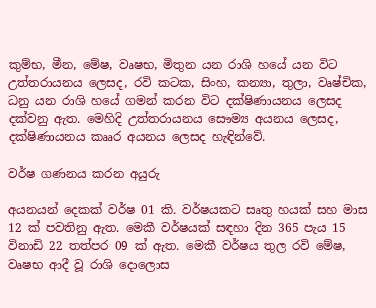කුම්භ, මීන, මේෂ, වෘෂභ, මිතුන යන රාශි හයේ යන විට උත්තරායනය ලෙසද, රවි කටක, සිංහ, කන්‍යා, තුලා, වෘෂ්චික, ධනු යන රාශි හයේ ගමන් කරන විට දක්ෂිණායනය ලෙසද දක්වනු ඇත. මෙහිදි උත්තරායනය සෞම්‍ය අයනය ලෙසද, දක්ෂිණායනය කෲර අයනය ලෙසද හැඳින්වේ.

වර්ෂ ගණනය කරන අයුරු

අයනයන් දෙකක් වර්ෂ 01 කි. වර්ෂයකට සෘතු හයක් සහ මාස 12 ක් පවතිනු ඇත. මෙකී වර්ෂයක් සඳහා දින 365 පැය 15 විනාඩි 22 තත්පර 09 ක් ඇත. මෙකී වර්ෂය තුල රවි මේෂ, වෘෂභ ආදී වූ රාශි දොලොස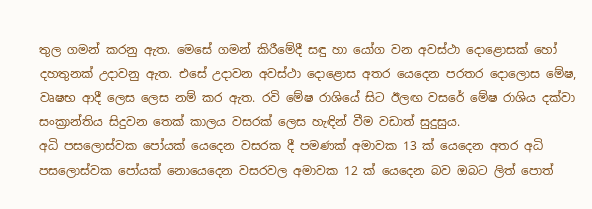තුල ගමන් කරනු ඇත. මෙසේ ගමන් කිරීමේදී සඳු හා යෝග වන අවස්ථා දොළොසක් හෝ දහතුනක් උදාවනු ඇත. එසේ උදාවන අවස්ථා දොළොස අතර යෙදෙන පරතර දොලොස මේෂ, වෘෂභ ආදී ලෙස ලෙස නම් කර ඇත. රවි මේෂ රාශියේ සිට ඊලඟ වසරේ මේෂ රාශිය දක්වා සංක්‍රාන්තිය සිදුවන තෙක් කාලය වසරක් ලෙස හැඳින් වීම වඩාත් සුදුසුය.
අධි පසලොස්වක පෝයක් යෙදෙන වසරක දී පමණක් අමාවක 13 ක් යෙදෙන අතර අධි පසලොස්වක පෝයක් නොයෙදෙන වසරවල අමාවක 12 ක් යෙදෙන බව ඔබට ලිත් පොත්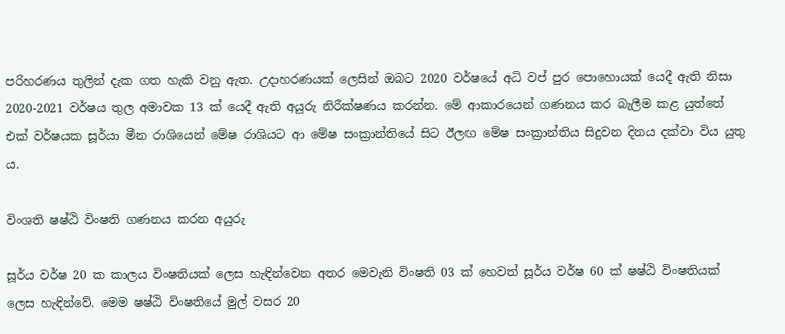පරිහරණය තුලින් දැක ගත හැකි වනු ඇත. උදාහරණයක් ලෙසින් ඔබට 2020 වර්ෂයේ අධි වප් පුර පොහොයක් යෙදී ඇති නිසා 2020-2021 වර්ෂය තුල අමාවක 13 ක් යෙදී ඇති අයුරු නිරීක්ෂණය කරන්න. මේ ආකාරයෙන් ගණනය කර බැලීම කළ යුත්තේ එක් වර්ෂයක සූර්යා මීන රාශියෙන් මේෂ රාශියට ආ මේෂ සංක්‍රාන්තියේ සිට ඊලඟ මේෂ සංක්‍රාන්තිය සිදුවන දිනය දක්වා විය යුතු ය.

විංශති ෂෂ්ඨි විංෂති ගණනය කරන අයුරු

සූර්ය වර්ෂ 20 ක කාලය විංෂතියක් ලෙස හැඳින්වෙන අතර මෙවැනි විංෂති 03 ක් හෙවත් සූර්ය වර්ෂ 60 ක් ෂෂ්ඨි විංෂතියක් ලෙස හැඳින්වේ. මෙම ෂෂ්ඨි විංෂතියේ මුල් වසර 20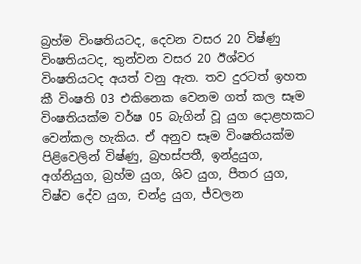බ්‍රහ්ම විංෂතියටද, දෙවන වසර 20 විෂ්ණු විංෂතියටද, තුන්වන වසර 20 ඊශ්වර විංෂතියටද අයත් වනු ඇත. තව දුරටත් ඉහත කී විංෂති 03 එකිනෙක වෙනම ගත් කල සෑම විංෂතියක්ම වර්ෂ 05 බැගින් වූ යුග දොළහකට වෙන්කල හැකිය. ඒ අනුව සෑම විංෂතියක්ම පිළිවෙලින් විෂ්ණු, බ්‍රහස්පතී, ඉන්ද්‍රයුග, අග්නියුග, බ්‍රහ්ම යුග, ශිව යුග, පීතර යුග, විෂ්ව දේව යුග, චන්ද්‍ර යුග, ජ්වලන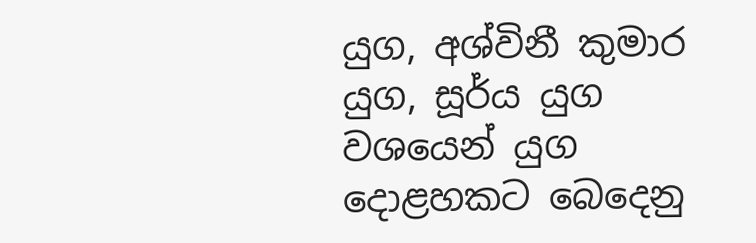යුග, අශ්විනී කුමාර යුග, සූර්ය යුග වශයෙන් යුග දොළහකට බෙදෙනු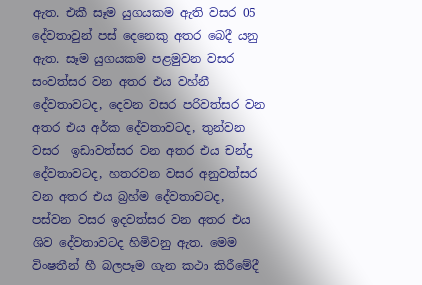ඇත. එකී සෑම යුගයකම ඇති වසර 05 දේවතාවුන් පස් දෙනෙකු අතර බෙදී යනු ඇත. සෑම යුගයකම පළමුවන වසර සංවත්සර වන අතර එය වහ්නී දේවතාවටද, දෙවන වසර පරිවත්සර වන අතර එය අර්ක දේවතාවටද, තුන්වන වසර  ඉඩාවත්සර වන අතර එය චන්ද්‍ර දේවතාවටද, හතරවන වසර අනුවත්සර වන අතර එය බ්‍රහ්ම දේවතාවටද, පස්වන වසර ඉදවත්සර වන අතර එය ශිව දේවතාවටද හිමිවනු ඇත. මෙම විංෂතීන් හී බලපෑම ගැන කථා කිරීමේදී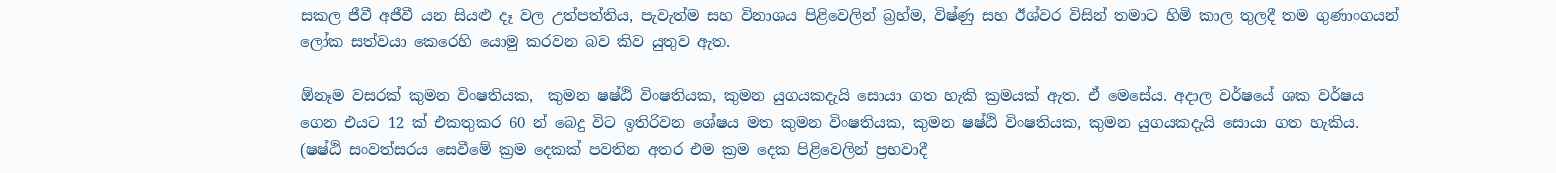සකල ජීවී අජීවී යන සියළු දෑ වල උත්පත්තිය, පැවැත්ම සහ විනාශය පිළිවෙලින් බ්‍රහ්ම, විෂ්ණු සහ ඊශ්වර විසින් තමාට හිමි කාල තුලදී තම ගුණාංගයන් ලෝක සත්වයා කෙරෙහි යොමු කරවන බව කිව යුතුව ඇත.

ඕනෑම වසරක් කුමන විංෂතියක,  කුමන ෂෂ්ඨි විංෂතියක, කුමන යුගයකදැයි සොයා ගත හැකි ක්‍රමයක් ඇත. ඒ මෙසේය. අදාල වර්ෂයේ ශක වර්ෂය ගෙන එයට 12 ක් එකතුකර 60 න් බෙදු විට ඉතිරිවන ශේෂය මත කුමන විංෂතියක, කුමන ෂෂ්ඨි විංෂතියක, කුමන යුගයකදැයි සොයා ගත හැකිය. (ෂෂ්ඨි සංවත්සරය සෙවීමේ ක්‍රම දෙකක් පවතින අතර එම ක්‍රම දෙක පිළිවෙලින් ප්‍රභවාදී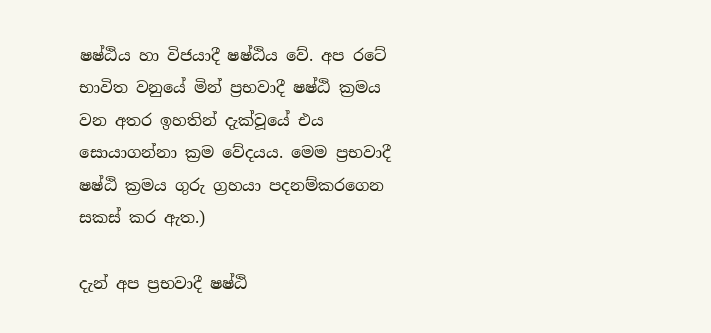ෂෂ්ඨිය හා විජයාදී ෂෂ්ඨිය වේ. අප රටේ භාවිත වනුයේ මින් ප්‍රභවාදී ෂෂ්ඨි ක්‍රමය වන අතර ඉහතින් දැක්වූයේ එය සොයාගන්නා ක්‍රම වේදයය. මෙම ප්‍රභවාදී ෂෂ්ඨි ක්‍රමය ගුරු ග්‍රහයා පදනම්කරගෙන සකස් කර ඇත.)

දැන් අප ප්‍රභවාදී ෂෂ්ඨි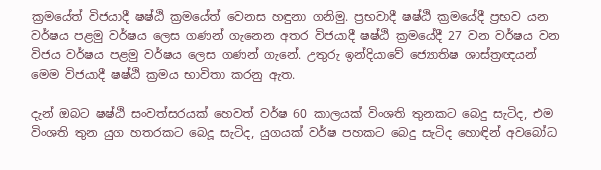ක්‍රමයේත් විජයාදී ෂෂ්ඨි ක්‍රමයේත් වෙනස හඳුනා ගනිමු. ප්‍රභවාදී ෂෂ්ඨි ක්‍රමයේදී ප්‍රභව යන වර්ෂය පළමු වර්ෂය ලෙස ගණන් ගැනෙන අතර විජයාදී ෂෂ්ඨි ක්‍රමයේදී 27 වන වර්ෂය වන විජය වර්ෂය පළමු වර්ෂය ලෙස ගණන් ගැනේ. උතුරු ඉන්දියාවේ ජ්‍යොතිෂ ශාස්ත්‍රඥයන් මෙම විජයාදී ෂෂ්ඨි ක්‍රමය භාවිතා කරනු ඇත.

දැන් ඔබට ෂෂ්ඨි සංවත්සරයක් හෙවත් වර්ෂ 60 කාලයක් විංශති තුනකට බෙදු සැටිද, එම විංශති තුන යුග හතරකට බෙදූ සැටිද, යුගයක් වර්ෂ පහකට බෙදු සැටිද හොඳින් අවබෝධ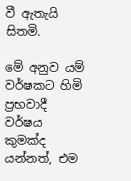වී ඇතැයි සිතමි.

මේ අනුව යම් වර්ෂකට හිමි ප්‍රභවාදී වර්ෂය කුමක්ද යන්නත්, එම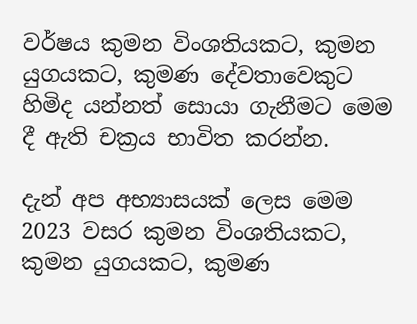වර්ෂය කුමන විංශතියකට, කුමන යුගයකට, කුමණ දේවතාවෙකුට හිමිද යන්නත් සොයා ගැනීමට මෙම දී ඇති චක්‍රය භාවිත කරන්න.

දැන් අප අභ්‍යාසයක් ලෙස මෙම 2023 වසර කුමන විංශතියකට, කුමන යුගයකට, කුමණ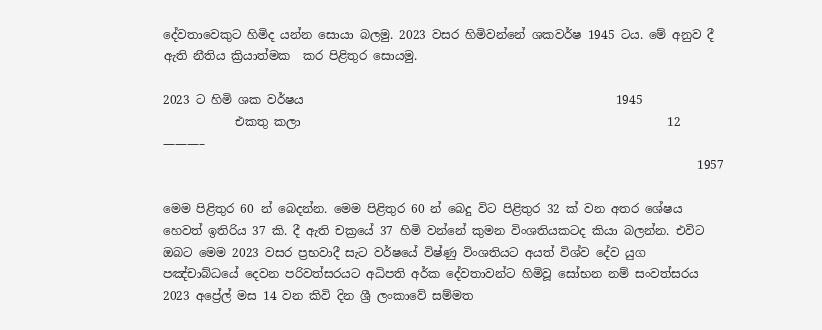දේවතාවෙකුට හිමිද යන්න සොයා බලමු. 2023 වසර හිමිවන්නේ ශකවර්ෂ 1945 ටය. මේ අනුව දී ඇති නීතිය ක්‍රියාත්මක  කර පිළිතුර සොයමු.

2023 ට හිමි ශක වර්ෂය                                                    1945
            එකතු කලා                                                             12
———–
                                                                                         1957

මෙම පිළිතුර 60 න් බෙදන්න. මෙම පිළිතුර 60 න් බෙදු විට පිළිතුර 32 ක් වන අතර ශේෂය හෙවත් ඉතිරිය 37 කි. දී ඇති චක්‍රයේ 37 හිමි වන්නේ කුමන විංශතියකටද කියා බලන්න. එවිට ඔබට මෙම 2023 වසර ප්‍රභවාදී සැට වර්ෂයේ විෂ්ණු විංශතියට අයත් විශ්ව දේව යුග පඤ්චාබ්ධයේ දෙවන පරිවත්සරයට අධිපති අර්ක දේවතාවන්ට හිමිවූ සෝභන නම් සංවත්සරය 2023 අප්‍රේල් මස 14 වන කිවි දින ශ්‍රී ලංකාවේ සම්මත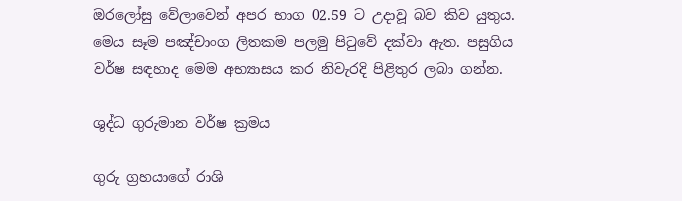ඔරලෝසු වේලාවෙන් අපර භාග 02.59 ට උදාවූ බව කිව යුතුය. මෙය සෑම පඤ්චාංග ලිතකම පලමු පිටුවේ දක්වා ඇත. පසුගිය වර්ෂ සඳහාද මෙම අභ්‍යාසය කර නිවැරදි පිළිතුර ලබා ගන්න.

ශුද්ධ ගුරුමාන වර්ෂ ක්‍රමය

ගුරු ග්‍රහයාගේ රාශි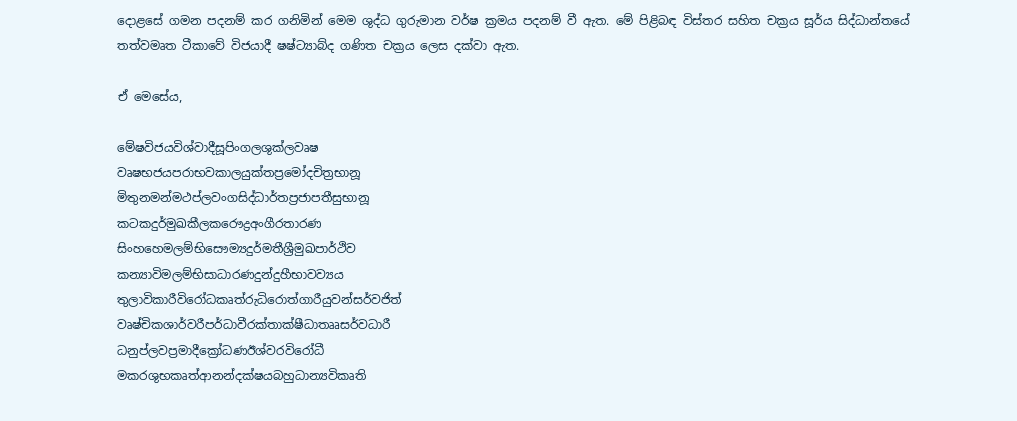දොළසේ ගමන පදනම් කර ගනිමින් මෙම ශුද්ධ ගුරුමාන වර්ෂ ක්‍රමය පදනම් වී ඇත. මේ පිළිබඳ විස්තර සහිත චක්‍රය සූර්ය සිද්ධාන්තයේ තත්වමෘත ටීකාවේ විජයාදී ෂෂ්ට්‍යාබ්ද ගණිත චක්‍රය ලෙස දක්වා ඇත.

ඒ මෙසේය,

මේෂවිජයවිශ්වාදීසූපිංගලශුක්ලවෘෂ
වෘෂභජයපරාභවකාලයුක්තප්‍රමෝදචිත්‍රභානූ
මිතුනමන්මථප්ලවංගසිද්ධාර්තප්‍රජාපතීසුභානූ
කටකදුර්මුඛකීලකරෞද්‍රඅංගීරතාරණ
සිංහහෙමලම්භිසෞම්‍යදුර්මතීශ්‍රීමුඛපාර්ථිව
කන්‍යාවිමලම්භිසාධාරණදුන්දුහීභාවව්‍යය
තුලාවිකාරීවිරෝධකෘත්රුධිරොත්ගාරීයුවන්සර්වජිත්
වෘෂ්චිකශාර්වරීපර්ධාවීරක්තාක්ෂීධාතෲසර්වධාරී
ධනුප්ලවප්‍රමාදීක්‍රෝධණඊශ්වරවිරෝධී
මකරශුභකෘත්ආනන්දක්ෂයබහුධාන්‍යවිකෘති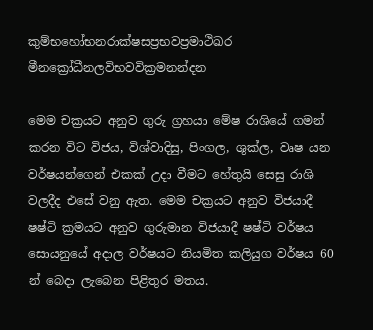කුම්භහෝභනරාක්ෂසප්‍රභවප්‍රමාථිඛර
මීනක්‍රෝධීනලවිභවවික්‍රමනන්දන

මෙම චක්‍රයට අනුව ගුරු ග්‍රහයා මේෂ රාශියේ ගමන් කරන විට විජය, විශ්වාදිසු, පිංගල, ශුක්ල, වෘෂ යන වර්ෂයන්ගෙන් එකක් උදා වීමට හේතුයි සෙසු රාශි වලදීද එසේ වනු ඇත. මෙම චක්‍රයට අනුව විජයාදී ෂෂ්ටි ක්‍රමයට අනුව ගුරුමාන විජයාදී ෂෂ්ටි වර්ෂය සොයනුයේ අදාල වර්ෂයට නියමිත කලියුග වර්ෂය 60 න් බෙදා ලැබෙන පිළිතුර මතය.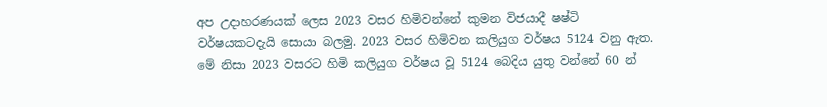අප උදාහරණයක් ලෙස 2023 වසර හිමිවන්නේ කුමන විජයාදී ෂෂ්ටි වර්ෂයකටදැයි සොයා බලමු. 2023 වසර හිමිවන කලියුග වර්ෂය 5124 වනු ඇත. මේ නිසා 2023 වසරට හිමි කලියුග වර්ෂය වූ 5124 බෙදිය යුතු වන්නේ 60 න්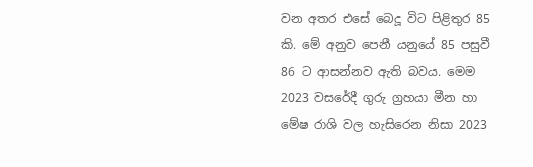වන අතර එසේ බෙදූ විට පිළිතුර 85 කි. මේ අනුව පෙනී යනුයේ 85 පසුවී 86 ට ආසන්නව ඇති බවය. මෙම 2023 වසරේදී ගුරු ග්‍රහයා මීන හා මේෂ රාශි වල හැසිරෙන නිසා 2023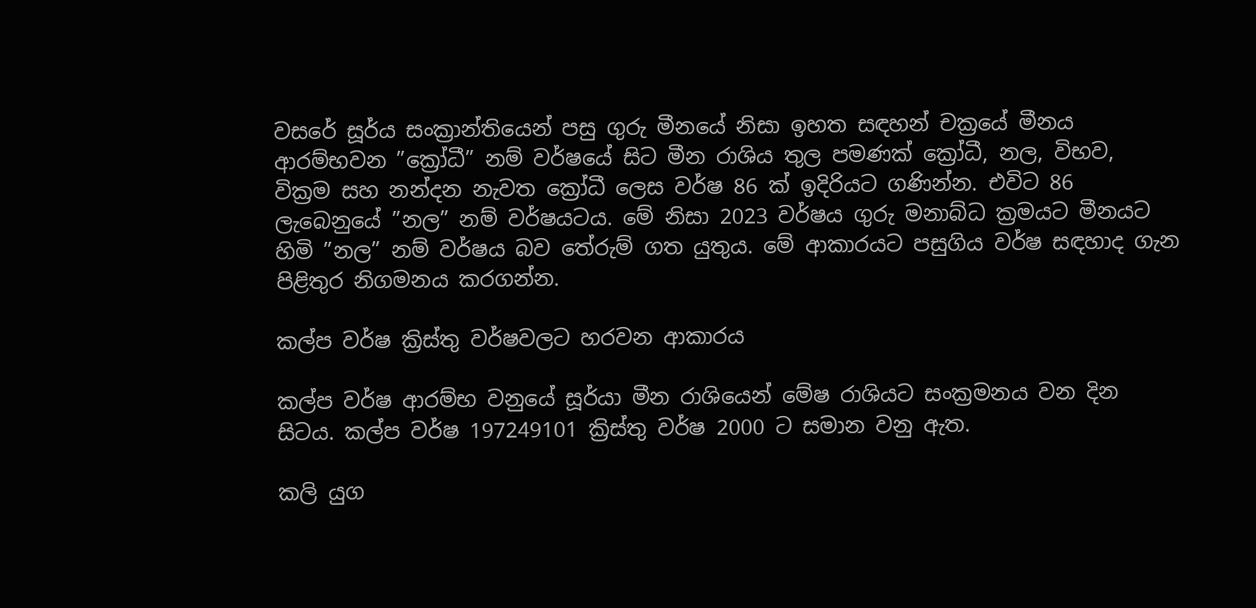වසරේ සූර්ය සංක්‍රාන්තියෙන් පසු ගුරු මීනයේ නිසා ඉහත සඳහන් චක්‍රයේ මීනය ආරම්භවන ”ක්‍රෝධී” නම් වර්ෂයේ සිට මීන රාශිය තුල පමණක් ක්‍රෝධී, නල, විභව, වික්‍රම සහ නන්දන නැවත ක්‍රෝධී ලෙස වර්ෂ 86 ක් ඉදිරියට ගණින්න. එවිට 86 ලැබෙනුයේ ”නල” නම් වර්ෂයටය. මේ නිසා 2023 වර්ෂය ගුරු මනාබ්ධ ක්‍රමයට මීනයට හිමි ”නල” නම් වර්ෂය බව තේරුම් ගත යුතුය. මේ ආකාරයට පසුගිය වර්ෂ සඳහාද ගැන පිළිතුර නිගමනය කරගන්න.

කල්ප වර්ෂ ක්‍රිස්තු වර්ෂවලට හරවන ආකාරය

කල්ප වර්ෂ ආරම්භ වනුයේ සූර්යා මීන රාශියෙන් මේෂ රාශියට සංක්‍රමනය වන දින සිටය. කල්ප වර්ෂ 197249101 ක්‍රිස්තු වර්ෂ 2000 ට සමාන වනු ඇත.

කලි යුග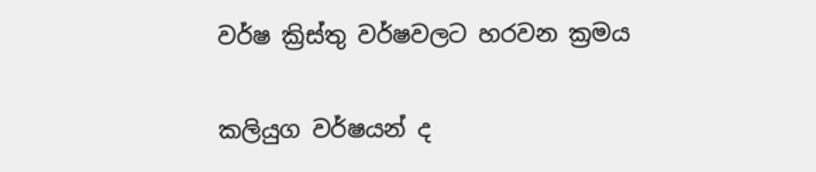වර්ෂ ක්‍රිස්තු වර්ෂවලට හරවන ක්‍රමය

කලියුග වර්ෂයන් ද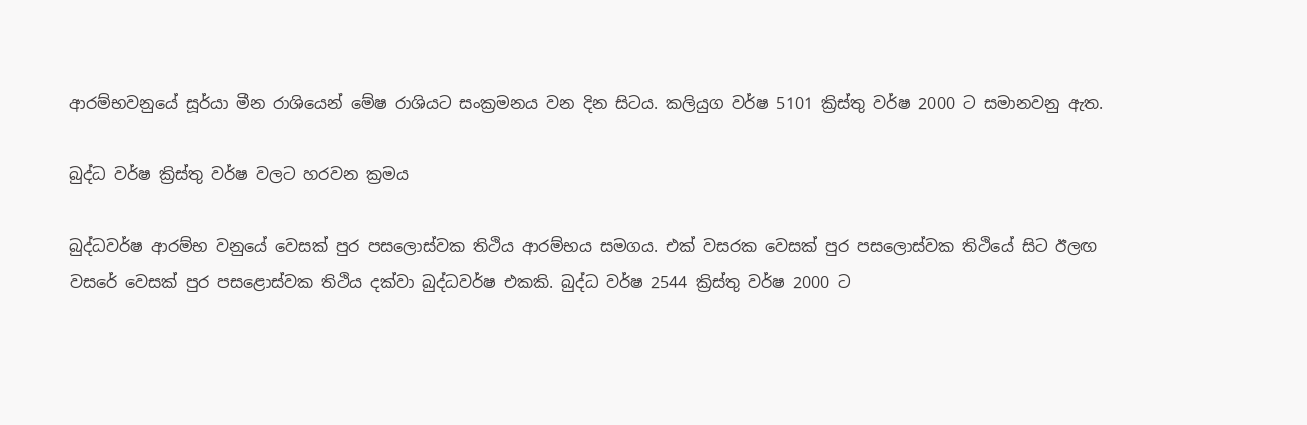ආරම්භවනුයේ සූර්යා මීන රාශියෙන් මේෂ රාශියට සංක්‍රමනය වන දින සිටය. කලියුග වර්ෂ 5101 ක්‍රිස්තු වර්ෂ 2000 ට සමානවනු ඇත.

බුද්ධ වර්ෂ ක්‍රිස්තු වර්ෂ වලට හරවන ක්‍රමය

බුද්ධවර්ෂ ආරම්භ වනුයේ වෙසක් පුර පසලොස්වක තිථිය ආරම්භය සමගය. එක් වසරක වෙසක් පුර පසලොස්වක තිථියේ සිට ඊලඟ වසරේ වෙසක් පුර පසළොස්වක තිථිය දක්වා බුද්ධවර්ෂ එකකි. බුද්ධ වර්ෂ 2544 ක්‍රිස්තු වර්ෂ 2000 ට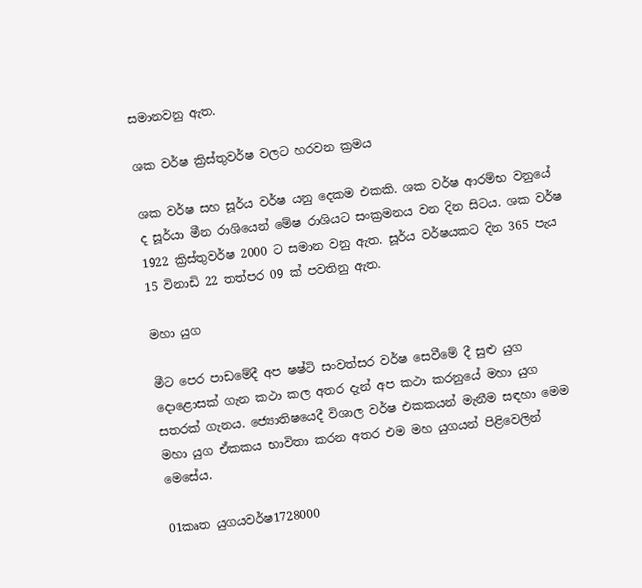සමානවනු ඇත.

ශක වර්ෂ ක්‍රිස්තුවර්ෂ වලට හරවන ක්‍රමය

ශක වර්ෂ සහ සූර්ය වර්ෂ යනු දෙකම එකකි. ශක වර්ෂ ආරම්භ වනුයේ ද සූර්යා මීන රාශියෙන් මේෂ රාශියට සංක්‍රමනය වන දින සිටය. ශක වර්ෂ 1922 ක්‍රිස්තුවර්ෂ 2000 ට සමාන වනු ඇත. සූර්ය වර්ෂයකට දින 365 පැය 15 විනාඩි 22 තත්පර 09 ක් පවතිනු ඇත.

මහා යුග

මීට පෙර පාඩමේදී අප ෂෂ්ටි සංවත්සර වර්ෂ සෙවීමේ දී සුළු යුග දොළොසක් ගැන කථා කල අතර දැන් අප කථා කරනුයේ මහා යුග සතරක් ගැනය. ජ්‍යොතිෂයෙදී විශාල වර්ෂ එකකයන් මැනීම සඳහා මෙම මහා යුග ඒකකය භාවිතා කරන අතර එම මහ යුගයන් පිළිවෙලින් මෙසේය.

01කෘත යුගයවර්ෂ1728000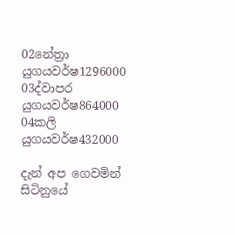02නේත්‍රා යුගයවර්ෂ1296000
03ද්වාපර යුගයවර්ෂ864000
04කලි යුගයවර්ෂ432000

දැන් අප ගෙවමින් සිටිනුයේ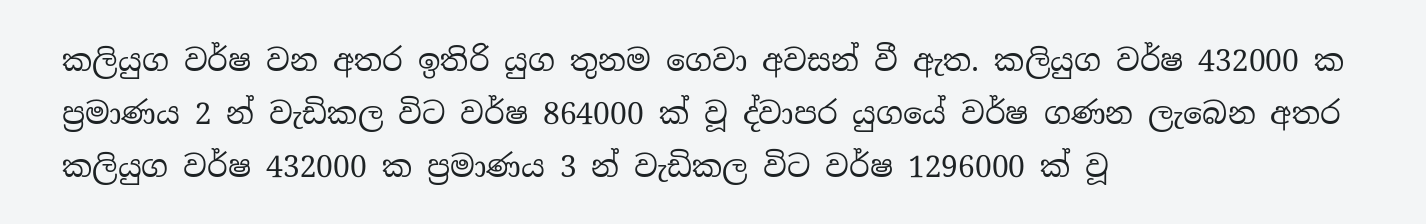කලියුග වර්ෂ වන අතර ඉතිරි යුග තුනම ගෙවා අවසන් වී ඇත. කලියුග වර්ෂ 432000 ක ප්‍රමාණය 2 න් වැඩිකල විට වර්ෂ 864000 ක් වූ ද්වාපර යුගයේ වර්ෂ ගණන ලැබෙන අතර කලියුග වර්ෂ 432000 ක ප්‍රමාණය 3 න් වැඩිකල විට වර්ෂ 1296000 ක් වූ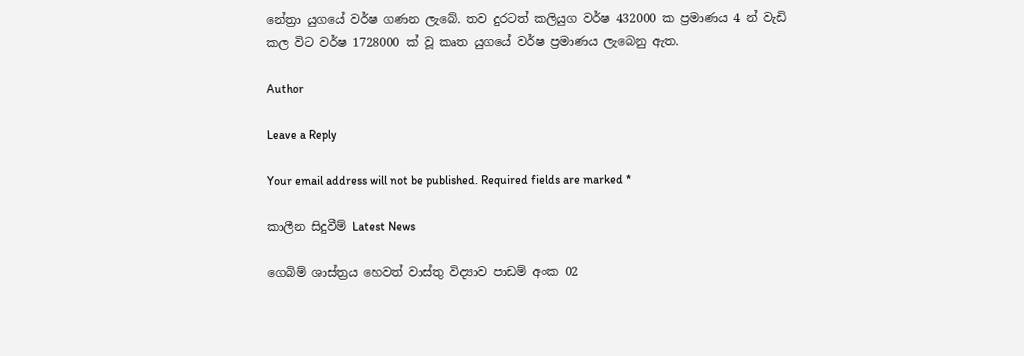නේත්‍රා යුගයේ වර්ෂ ගණන ලැබේ. තව දුරටත් කලියුග වර්ෂ 432000 ක ප්‍රමාණය 4 න් වැඩි කල විට වර්ෂ 1728000 ක් වූ කෘත යුගයේ වර්ෂ ප්‍රමාණය ලැබෙනු ඇත.

Author

Leave a Reply

Your email address will not be published. Required fields are marked *

කාලීන සිදුවීම් Latest News

ගෙබිම් ශාස්ත්‍රය හෙවත් වාස්තු විද්‍යාව පාඩම් අංක 02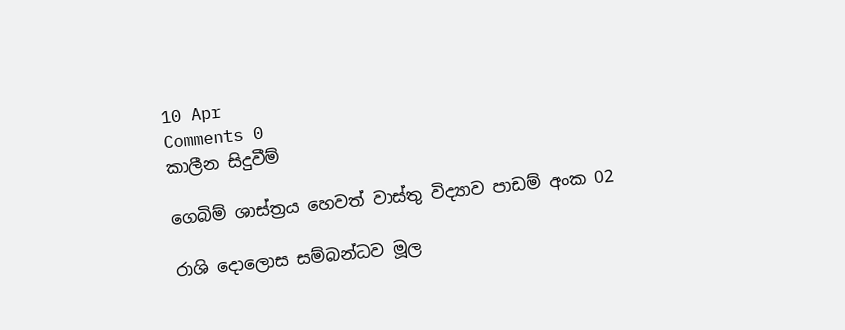10 Apr
Comments 0
කාලීන සිදුවීම්

ගෙබිම් ශාස්ත්‍රය හෙවත් වාස්තු විද්‍යාව පාඩම් අංක 02

රාශි දොලොස සම්බන්ධව මූල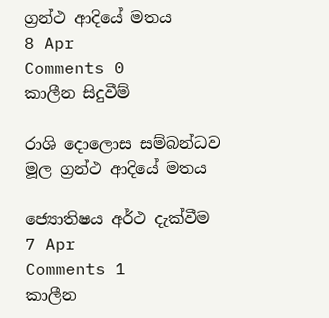ග්‍රන්ථ ආදියේ මතය
8 Apr
Comments 0
කාලීන සිදුවීම්

රාශි දොලොස සම්බන්ධව මූල ග්‍රන්ථ ආදියේ මතය

ජ්‍යොතිෂය අර්ථ දැක්වීම
7 Apr
Comments 1
කාලීන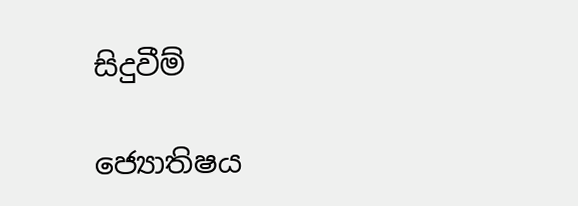සිදුවීම්

ජ්‍යොතිෂය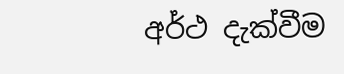අර්ථ දැක්වීම